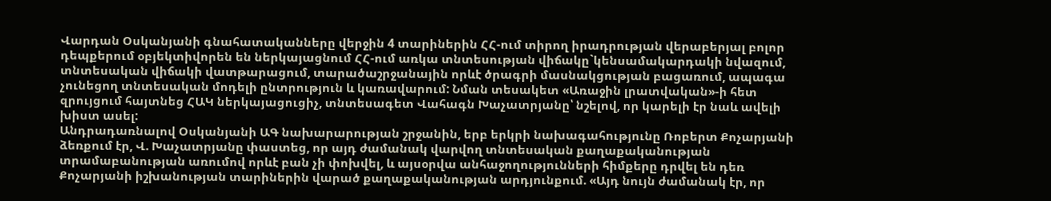Վարդան Օսկանյանի գնահատականները վերջին 4 տարիներին ՀՀ-ում տիրող իրադրության վերաբերյալ բոլոր դեպքերում օբյեկտիվորեն են ներկայացնում ՀՀ-ում առկա տնտեսության վիճակը`կենսամակարդակի նվազում, տնտեսական վիճակի վատթարացում, տարածաշրջանային որևէ ծրագրի մասնակցության բացառում, ապագա չունեցող տնտեսական մոդելի ընտրություն և կառավարում: Նման տեսակետ «Առաջին լրատվական»-ի հետ զրույցում հայտնեց ՀԱԿ ներկայացուցիչ, տնտեսագետ Վահագն Խաչատրյանը՝ նշելով, որ կարելի էր նաև ավելի խիստ ասել:
Անդրադառնալով Օսկանյանի ԱԳ նախարարության շրջանին, երբ երկրի նախագահությունը Ռոբերտ Քոչարյանի ձեռքում էր, Վ. Խաչատրյանը փաստեց, որ այդ ժամանակ վարվող տնտեսական քաղաքականության տրամաբանության առումով որևէ բան չի փոխվել, և այսօրվա անհաջողությունների հիմքերը դրվել են դեռ Քոչարյանի իշխանության տարիներին վարած քաղաքականության արդյունքում. «Այդ նույն ժամանակ էր, որ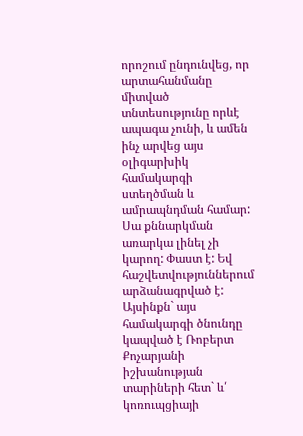որոշում ընդունվեց, որ արտահանմանը միտված տնտեսությունը որևէ ապագա չունի, և ամեն ինչ արվեց այս օլիգարխիկ համակարգի ստեղծման և ամրապնդման համար: Սա քննարկման առարկա լինել չի կարող: Փաստ է: Եվ հաշվետվություններում արձանագրված է:
Այսինքն` այս համակարգի ծնունդը կապված է Ռոբերտ Քոչարյանի իշխանության տարիների հետ` և՛ կոռուպցիայի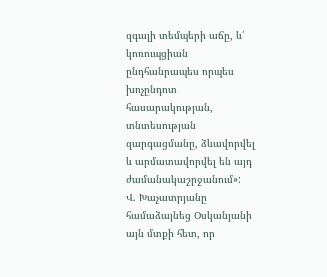զգալի տեմպերի աճը, և՛ կոռուպցիան ընդհանրապես որպես խոչընդոտ հասարակության, տնտեսության զարգացմանը, ձևավորվել և արմատավորվել են այդ ժամանակաշրջանում»:
Վ. Խաչատրյանը համաձայնեց Օսկանյանի այն մտքի հետ, որ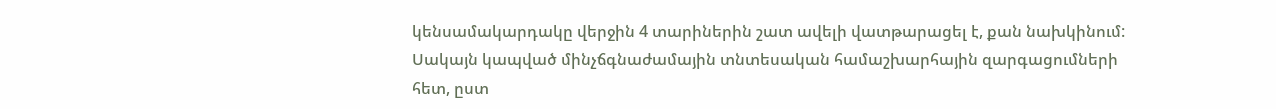կենսամակարդակը վերջին 4 տարիներին շատ ավելի վատթարացել է, քան նախկինում: Սակայն կապված մինչճգնաժամային տնտեսական համաշխարհային զարգացումների հետ, ըստ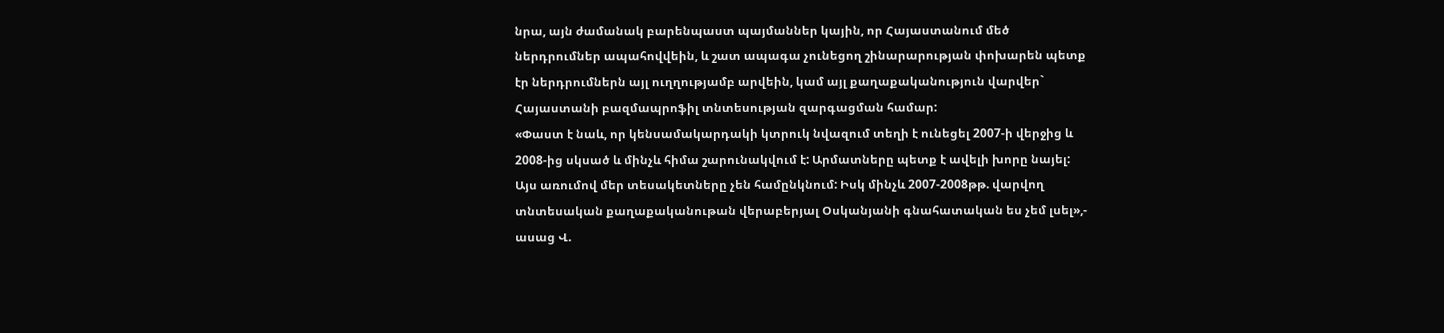նրա, այն ժամանակ բարենպաստ պայմաններ կային, որ Հայաստանում մեծ ներդրումներ ապահովվեին, և շատ ապագա չունեցող շինարարության փոխարեն պետք էր ներդրումներն այլ ուղղությամբ արվեին, կամ այլ քաղաքականություն վարվեր` Հայաստանի բազմապրոֆիլ տնտեսության զարգացման համար:
«Փաստ է նաև, որ կենսամակարդակի կտրուկ նվազում տեղի է ունեցել 2007-ի վերջից և 2008-ից սկսած և մինչև հիմա շարունակվում է: Արմատները պետք է ավելի խորը նայել: Այս առումով մեր տեսակետները չեն համընկնում: Իսկ մինչև 2007-2008թթ. վարվող տնտեսական քաղաքականութան վերաբերյալ Օսկանյանի գնահատական ես չեմ լսել»,- ասաց Վ.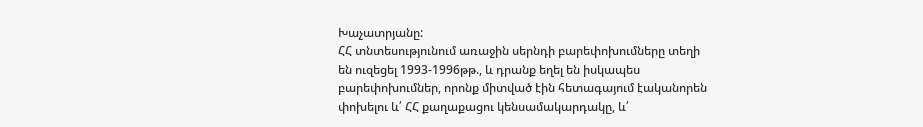Խաչատրյանը:
ՀՀ տնտեսությունում առաջին սերնդի բարեփոխումները տեղի են ուզեցել 1993-1996թթ., և դրանք եղել են իսկապես բարեփոխումներ, որոնք միտված էին հետագայում էականորեն փոխելու և՛ ՀՀ քաղաքացու կենսամակարդակը, և՛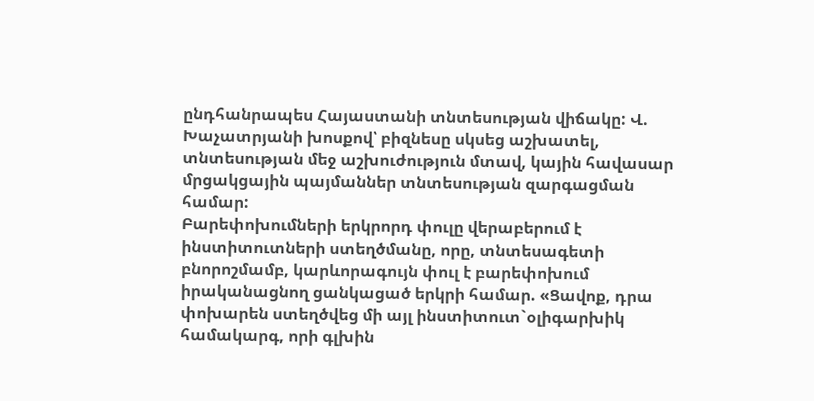ընդհանրապես Հայաստանի տնտեսության վիճակը: Վ. Խաչատրյանի խոսքով՝ բիզնեսը սկսեց աշխատել, տնտեսության մեջ աշխուժություն մտավ, կային հավասար մրցակցային պայմաններ տնտեսության զարգացման համար:
Բարեփոխումների երկրորդ փուլը վերաբերում է ինստիտուտների ստեղծմանը, որը, տնտեսագետի բնորոշմամբ, կարևորագույն փուլ է բարեփոխում իրականացնող ցանկացած երկրի համար. «Ցավոք, դրա փոխարեն ստեղծվեց մի այլ ինստիտուտ`օլիգարխիկ համակարգ, որի գլխին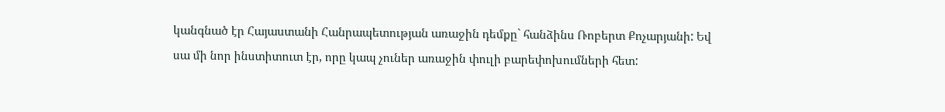կանգնած էր Հայաստանի Հանրապետության առաջին դեմքը` հանձինս Ռոբերտ Քոչարյանի: Եվ սա մի նոր ինստիտուտ էր, որը կապ չուներ առաջին փուլի բարեփոխումների հետ: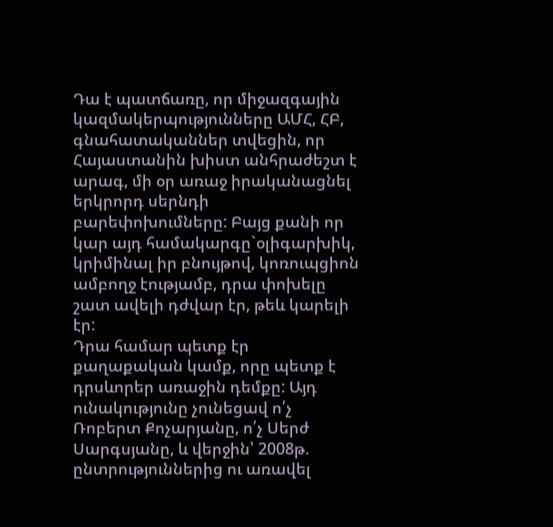Դա է պատճառը, որ միջազգային կազմակերպությունները ԱՄՀ, ՀԲ, գնահատականներ տվեցին, որ Հայաստանին խիստ անհրաժեշտ է արագ, մի օր առաջ իրականացնել երկրորդ սերնդի բարեփոխումները: Բայց քանի որ կար այդ համակարգը`օլիգարխիկ, կրիմինալ իր բնույթով, կոռուպցիոն ամբողջ էությամբ, դրա փոխելը շատ ավելի դժվար էր, թեև կարելի էր:
Դրա համար պետք էր քաղաքական կամք, որը պետք է դրսևորեր առաջին դեմքը: Այդ ունակությունը չունեցավ ո՛չ Ռոբերտ Քոչարյանը, ո՛չ Սերժ Սարգսյանը, և վերջին՝ 2008թ. ընտրություններից ու առավել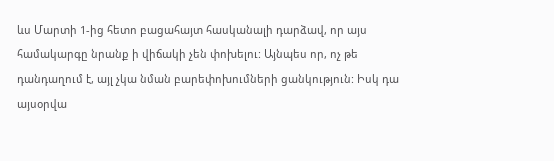ևս Մարտի 1-ից հետո բացահայտ հասկանալի դարձավ, որ այս համակարգը նրանք ի վիճակի չեն փոխելու: Այնպես որ, ոչ թե դանդաղում է, այլ չկա նման բարեփոխումների ցանկություն: Իսկ դա այսօրվա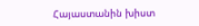Հայաստանին խիստ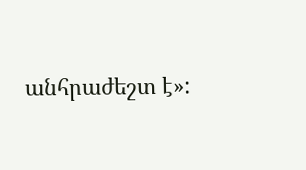անհրաժեշտ է»: